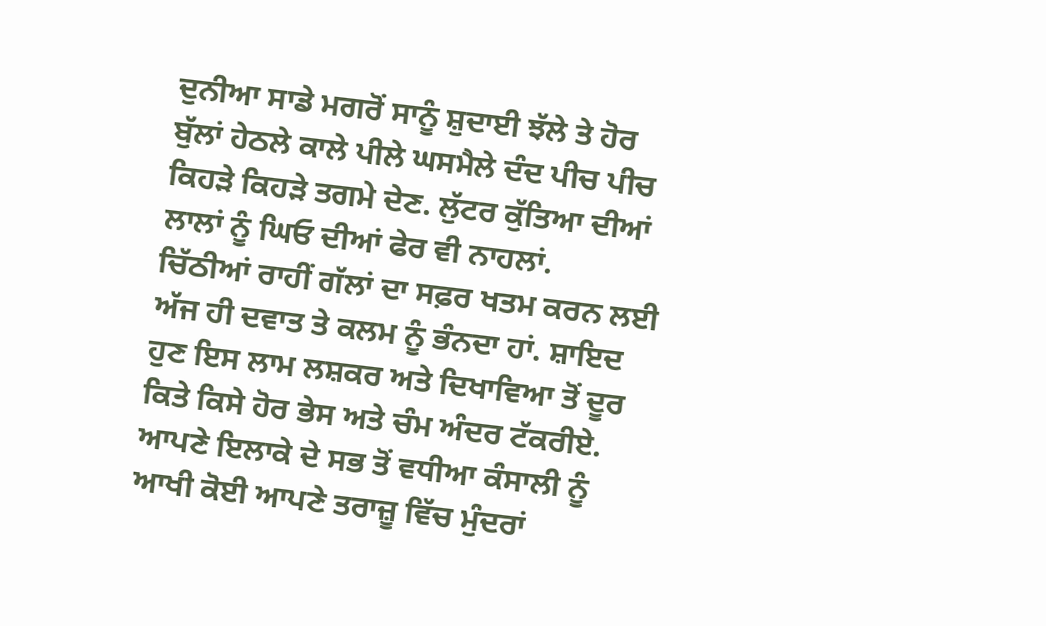ਦੁਨੀਆ ਸਾਡੇ ਮਗਰੋਂ ਸਾਨੂੰ ਸ਼ੁਦਾਈ ਝੱਲੇ ਤੇ ਹੋਰ ਬੁੱਲਾਂ ਹੇਠਲੇ ਕਾਲੇ ਪੀਲੇ ਘਸਮੈਲੇ ਦੰਦ ਪੀਚ ਪੀਚ ਕਿਹੜੇ ਕਿਹੜੇ ਤਗਮੇ ਦੇਣ. ਲੁੱਟਰ ਕੁੱਤਿਆ ਦੀਆਂ ਲਾਲਾਂ ਨੂੰ ਘਿਓ ਦੀਆਂ ਫੇਰ ਵੀ ਨਾਹਲਾਂ.
ਚਿੱਠੀਆਂ ਰਾਹੀਂ ਗੱਲਾਂ ਦਾ ਸਫ਼ਰ ਖਤਮ ਕਰਨ ਲਈ ਅੱਜ ਹੀ ਦਵਾਤ ਤੇ ਕਲਮ ਨੂੰ ਭੰਨਦਾ ਹਾਂ. ਸ਼ਾਇਦ ਹੁਣ ਇਸ ਲਾਮ ਲਸ਼ਕਰ ਅਤੇ ਦਿਖਾਵਿਆ ਤੋਂ ਦੂਰ ਕਿਤੇ ਕਿਸੇ ਹੋਰ ਭੇਸ ਅਤੇ ਚੰਮ ਅੰਦਰ ਟੱਕਰੀਏ.
ਆਪਣੇ ਇਲਾਕੇ ਦੇ ਸਭ ਤੋਂ ਵਧੀਆ ਕੰਸਾਲੀ ਨੂੰ ਆਖੀ ਕੋਈ ਆਪਣੇ ਤਰਾਜ਼ੂ ਵਿੱਚ ਮੁੰਦਰਾਂ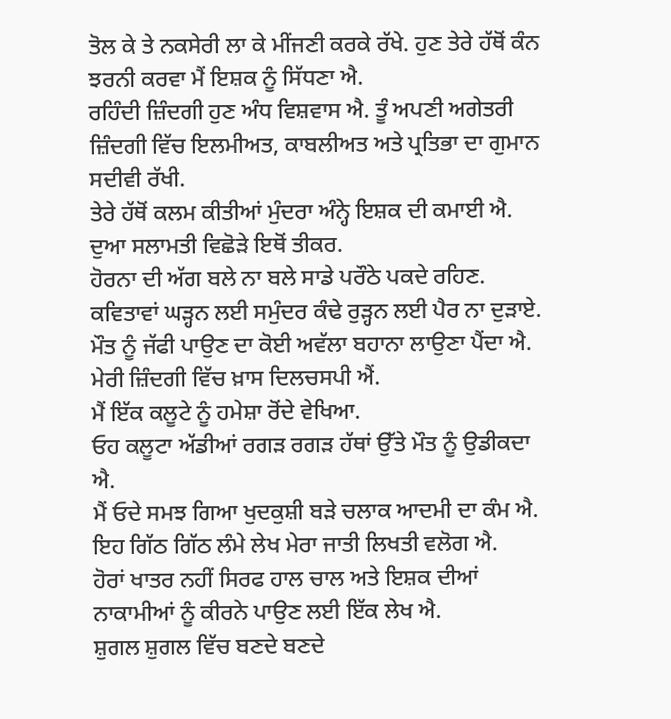ਤੋਲ ਕੇ ਤੇ ਨਕਸੇਰੀ ਲਾ ਕੇ ਮੀਂਜਣੀ ਕਰਕੇ ਰੱਖੇ. ਹੁਣ ਤੇਰੇ ਹੱਥੋਂ ਕੰਨ ਝਰਨੀ ਕਰਵਾ ਮੈਂ ਇਸ਼ਕ ਨੂੰ ਸਿੱਧਣਾ ਐ.
ਰਹਿੰਦੀ ਜ਼ਿੰਦਗੀ ਹੁਣ ਅੰਧ ਵਿਸ਼ਵਾਸ ਐ. ਤੂੰ ਅਪਣੀ ਅਗੇਤਰੀ ਜ਼ਿੰਦਗੀ ਵਿੱਚ ਇਲਮੀਅਤ, ਕਾਬਲੀਅਤ ਅਤੇ ਪ੍ਰਤਿਭਾ ਦਾ ਗੁਮਾਨ ਸਦੀਵੀ ਰੱਖੀ.
ਤੇਰੇ ਹੱਥੋਂ ਕਲਮ ਕੀਤੀਆਂ ਮੁੰਦਰਾ ਅੰਨ੍ਹੇ ਇਸ਼ਕ ਦੀ ਕਮਾਈ ਐ.
ਦੁਆ ਸਲਾਮਤੀ ਵਿਛੋੜੇ ਇਥੋਂ ਤੀਕਰ.
ਹੋਰਨਾ ਦੀ ਅੱਗ ਬਲੇ ਨਾ ਬਲੇ ਸਾਡੇ ਪਰੌਠੇ ਪਕਦੇ ਰਹਿਣ.
ਕਵਿਤਾਵਾਂ ਘੜ੍ਹਨ ਲਈ ਸਮੁੰਦਰ ਕੰਢੇ ਰੁੜ੍ਹਨ ਲਈ ਪੈਰ ਨਾ ਦੁੜਾਏ.
ਮੌਤ ਨੂੰ ਜੱਫੀ ਪਾਉਣ ਦਾ ਕੋਈ ਅਵੱਲਾ ਬਹਾਨਾ ਲਾਉਣਾ ਪੈਂਦਾ ਐ.
ਮੇਰੀ ਜ਼ਿੰਦਗੀ ਵਿੱਚ ਖ਼ਾਸ ਦਿਲਚਸਪੀ ਐਂ.
ਮੈਂ ਇੱਕ ਕਲੂਟੇ ਨੂੰ ਹਮੇਸ਼ਾ ਰੋਂਦੇ ਵੇਖਿਆ.
ਓਹ ਕਲੂਟਾ ਅੱਡੀਆਂ ਰਗੜ ਰਗੜ ਹੱਥਾਂ ਉੱਤੇ ਮੌਤ ਨੂੰ ਉਡੀਕਦਾ ਐ.
ਮੈਂ ਓਦੇ ਸਮਝ ਗਿਆ ਖੁਦਕੁਸ਼ੀ ਬੜੇ ਚਲਾਕ ਆਦਮੀ ਦਾ ਕੰਮ ਐ.
ਇਹ ਗਿੱਠ ਗਿੱਠ ਲੰਮੇ ਲੇਖ ਮੇਰਾ ਜਾਤੀ ਲਿਖਤੀ ਵਲੋਗ ਐ.
ਹੋਰਾਂ ਖਾਤਰ ਨਹੀਂ ਸਿਰਫ ਹਾਲ ਚਾਲ ਅਤੇ ਇਸ਼ਕ ਦੀਆਂ ਨਾਕਾਮੀਆਂ ਨੂੰ ਕੀਰਨੇ ਪਾਉਣ ਲਈ ਇੱਕ ਲੇਖ ਐ.
ਸ਼ੁਗਲ ਸ਼ੁਗਲ ਵਿੱਚ ਬਣਦੇ ਬਣਦੇ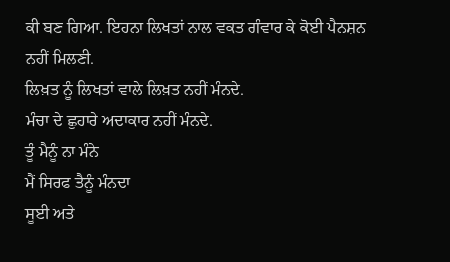ਕੀ ਬਣ ਗਿਆ. ਇਹਨਾ ਲਿਖਤਾਂ ਨਾਲ ਵਕਤ ਗੰਵਾਰ ਕੇ ਕੋਈ ਪੈਨਸ਼ਨ ਨਹੀਂ ਮਿਲਣੀ.
ਲਿਖ਼ਤ ਨੂੰ ਲਿਖਤਾਂ ਵਾਲੇ ਲਿਖ਼ਤ ਨਹੀਂ ਮੰਨਦੇ.
ਮੰਚਾ ਦੇ ਛੁਹਾਰੇ ਅਦਾਕਾਰ ਨਹੀਂ ਮੰਨਦੇ.
ਤੂੰ ਮੈਨੂੰ ਨਾ ਮੰਨੇ
ਮੈਂ ਸਿਰਫ ਤੈਨੂੰ ਮੰਨਦਾ
ਸੂਈ ਅਤੇ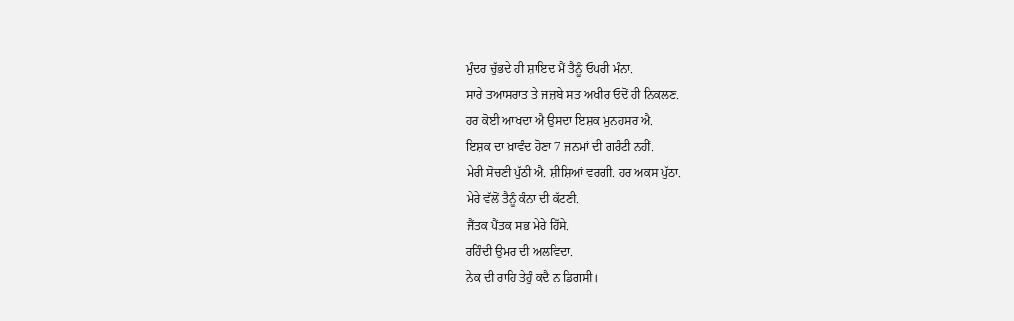ਮੁੰਦਰ ਚੁੱਭਦੇ ਹੀ ਸ਼ਾਇਦ ਮੈਂ ਤੈਨੂੰ ਓਪਰੀ ਮੰਨਾ.
ਸਾਰੇ ਤਆਸਰਾਤ ਤੇ ਜਜ਼ਬੇ ਸਤ ਅਖੀਰ ਓਦੋਂ ਹੀ ਨਿਕਲਣ.
ਹਰ ਕੋਈ ਆਖਦਾ ਐ ਉਸਦਾ ਇਸ਼ਕ ਮੁਨਹਸਰ ਐ.
ਇਸ਼ਕ ਦਾ ਖ਼ਾਵੰਦ ਹੋਣਾ 7 ਜਨਮਾਂ ਦੀ ਗਰੰਟੀ ਨਹੀਂ.
ਮੇਰੀ ਸੋਚਣੀ ਪੁੱਠੀ ਐ. ਸ਼ੀਸ਼ਿਆਂ ਵਰਗੀ. ਹਰ ਅਕਸ ਪੁੱਠਾ.
ਮੇਰੇ ਵੱਲੋਂ ਤੈਨੂੰ ਕੰਨਾ ਦੀ ਕੱਟਣੀ.
ਜੈਂਤਕ ਪੈਂਤਕ ਸਭ ਮੇਰੇ ਹਿੱਸੇ.
ਰਹਿੰਦੀ ਉਮਰ ਦੀ ਅਲਵਿਦਾ.
ਨੇਕ ਦੀ ਰਾਹਿ ਤੇਹੁੰ ਕਦੈ ਨ ਡਿਗਸੀ।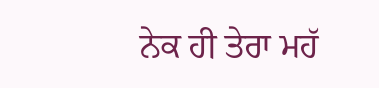ਨੇਕ ਹੀ ਤੇਰਾ ਮਹੱ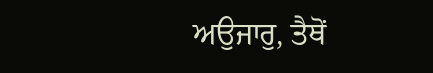ਅਉਜਾਰੁ, ਤੈਥੋਂ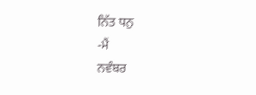ਨਿੱਤ ਧਨੁ
-ਮੈਂ
ਨਵੰਬਰ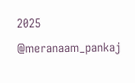2025
@meranaam_pankaj